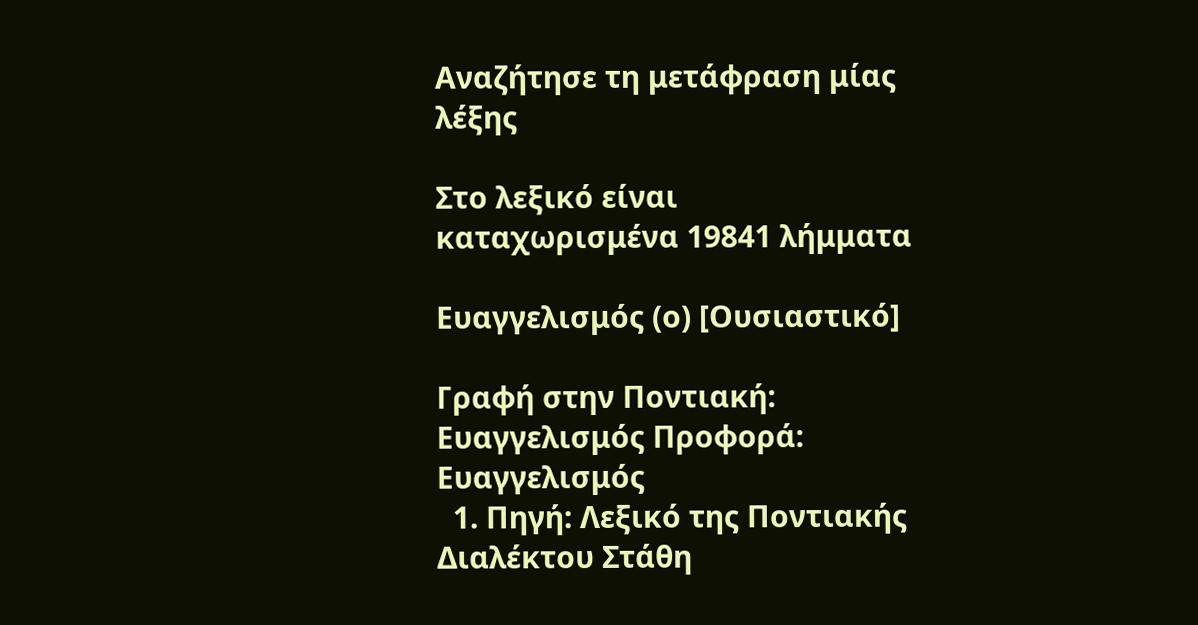Αναζήτησε τη μετάφραση μίας λέξης

Στο λεξικό είναι καταχωρισμένα 19841 λήμματα

Ευαγγελισμός (ο) [Ουσιαστικό]

Γραφή στην Ποντιακή: Ευαγγελισμός Προφορά: Ευαγγελισμός
  1. Πηγή: Λεξικό της Ποντιακής Διαλέκτου Στάθη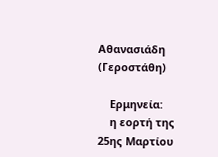Αθανασιάδη (Γεροστάθη)

    Ερμηνεία:
    η εορτή της 25ης Μαρτίου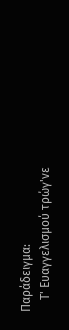Παράδειγμα:
    Τ' Ευαγγελισμού τρώγ'νε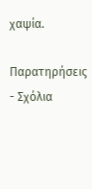χαψία.

Παρατηρήσεις - Σχόλια